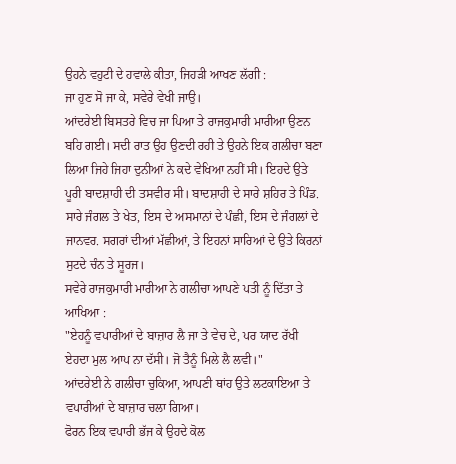ਉਹਨੇ ਵਹੁਟੀ ਦੇ ਹਵਾਲੇ ਕੀਤਾ, ਜਿਹੜੀ ਆਖਣ ਲੱਗੀ :
ਜਾ ਹੁਣ ਸੋ ਜਾ ਕੇ, ਸਵੇਰੇ ਵੇਖੀ ਜਾਉ।
ਆਂਦਰੇਈ ਬਿਸਤਰੇ ਵਿਚ ਜਾ ਪਿਆ ਤੇ ਰਾਜਕੁਮਾਰੀ ਮਾਰੀਆ ਉਣਨ ਬਹਿ ਗਈ। ਸਦੀ ਰਾਤ ਉਹ ਉਣਦੀ ਰਹੀ ਤੇ ਉਹਨੇ ਇਕ ਗਲੀਚਾ ਬਣਾ ਲਿਆ ਜਿਹੇ ਜਿਹਾ ਦੁਨੀਆਂ ਨੇ ਕਦੇ ਵੇਖਿਆ ਨਹੀਂ ਸੀ। ਇਹਦੇ ਉਤੇ ਪੂਰੀ ਬਾਦਸ਼ਾਹੀ ਦੀ ਤਸਵੀਰ ਸੀ। ਬਾਦਸ਼ਾਹੀ ਦੇ ਸਾਰੇ ਸ਼ਹਿਰ ਤੇ ਪਿੰਡ. ਸਾਰੇ ਜੰਗਲ ਤੇ ਖੇਤ, ਇਸ ਦੇ ਅਸਮਾਨਾਂ ਦੇ ਪੰਛੀ, ਇਸ ਦੇ ਜੰਗਲਾਂ ਦੇ ਜਾਨਵਰ. ਸਗਰਾਂ ਦੀਆਂ ਮੱਛੀਆਂ, ਤੇ ਇਹਨਾਂ ਸਾਰਿਆਂ ਦੇ ਉਤੇ ਕਿਰਨਾਂ ਸੁਟਦੇ ਚੰਨ ਤੇ ਸੂਰਜ।
ਸਵੇਰੇ ਰਾਜਕੁਮਾਰੀ ਮਾਰੀਆ ਨੇ ਗਲੀਚਾ ਆਪਣੇ ਪਤੀ ਨੂੰ ਦਿੱਤਾ ਤੇ ਆਖਿਆ :
"ਏਹਨੂੰ ਵਪਾਰੀਆਂ ਦੇ ਬਾਜ਼ਾਰ ਲੈ ਜਾ ਤੇ ਵੇਚ ਦੇ, ਪਰ ਯਾਦ ਰੱਖੀ ਏਹਦਾ ਮੁਲ ਆਪ ਨਾ ਦੱਸੀ। ਜੋ ਤੈਨੂੰ ਮਿਲੇ ਲੈ ਲਵੀ।"
ਆਂਦਰੇਈ ਨੇ ਗਲੀਚਾ ਚੁਕਿਆ, ਆਪਣੀ ਥਾਂਹ ਉਤੇ ਲਟਕਾਇਆ ਤੇ ਵਪਾਰੀਆਂ ਦੇ ਬਾਜ਼ਾਰ ਚਲਾ ਗਿਆ।
ਫੋਰਨ ਇਕ ਵਪਾਰੀ ਭੱਜ ਕੇ ਉਹਦੇ ਕੋਲ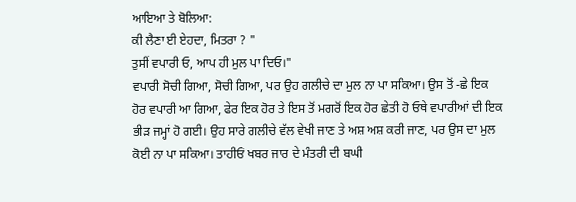ਆਇਆ ਤੇ ਬੋਲਿਆ:
ਕੀ ਲੈਣਾ ਈ ਏਹਦਾ, ਮਿਤਰਾ ? "
ਤੁਸੀਂ ਵਪਾਰੀ ਓ, ਆਪ ਹੀ ਮੁਲ ਪਾ ਦਿਓ।"
ਵਪਾਰੀ ਸੋਚੀ ਗਿਆ, ਸੋਚੀ ਗਿਆ, ਪਰ ਉਹ ਗਲੀਚੇ ਦਾ ਮੁਲ ਨਾ ਪਾ ਸਕਿਆ। ਉਸ ਤੋਂ -ਛੇ ਇਕ ਹੋਰ ਵਪਾਰੀ ਆ ਗਿਆ, ਫੇਰ ਇਕ ਹੋਰ ਤੇ ਇਸ ਤੋਂ ਮਗਰੋਂ ਇਕ ਹੋਰ ਛੇਤੀ ਹੋ ਓਥੇ ਵਪਾਰੀਆਂ ਦੀ ਇਕ ਭੀੜ ਜਮ੍ਹਾਂ ਹੋ ਗਈ। ਉਹ ਸਾਰੇ ਗਲੀਚੇ ਵੱਲ ਵੇਖੀ ਜਾਣ ਤੇ ਅਸ਼ ਅਸ਼ ਕਰੀ ਜਾਣ, ਪਰ ਉਸ ਦਾ ਮੁਲ ਕੋਈ ਨਾ ਪਾ ਸਕਿਆ। ਤਾਹੀਓਂ ਖਬਰ ਜਾਰ ਦੇ ਮੰਤਰੀ ਦੀ ਬਘੀ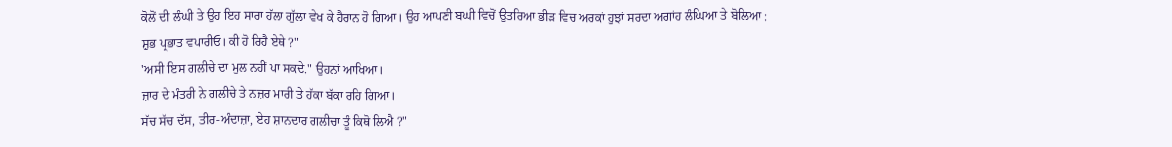ਕੋਲੋਂ ਦੀ ਲੰਘੀ ਤੇ ਉਹ ਇਹ ਸਾਰਾ ਹੱਲਾ ਗੁੱਲਾ ਵੇਖ ਕੇ ਹੈਰਾਨ ਹੋ ਗਿਆ। ਉਹ ਆਪਣੀ ਬਘੀ ਵਿਚੋਂ ਉਤਰਿਆ ਭੀੜ ਵਿਚ ਅਰਕਾਂ ਹੁਝਾਂ ਸਰਦਾ ਅਗਾਂਹ ਲੰਘਿਆ ਤੇ ਬੋਲਿਆ :
ਸ਼ੁਭ ਪ੍ਰਭਾਤ ਵਪਾਰੀਓ। ਕੀ ਹੋ ਰਿਹੈ ਏਥੇ ?"
'ਅਸੀ ਇਸ ਗਲੀਚੇ ਦਾ ਮੁਲ ਨਹੀਂ ਪਾ ਸਕਦੇ." ਉਹਨਾਂ ਆਖਿਆ।
ਜ਼ਾਰ ਦੇ ਮੰਤਰੀ ਨੇ ਗਲੀਚੇ ਤੇ ਨਜ਼ਰ ਮਾਰੀ ਤੇ ਹੱਕਾ ਬੱਕਾ ਰਹਿ ਗਿਆ।
ਸੱਚ ਸੱਚ ਦੱਸ, ਤੀਰ-ਅੰਦਾਜ਼ਾ, ਏਹ ਸ਼ਾਨਦਾਰ ਗਲੀਚਾ ਤੂੰ ਕਿਥੋ ਲਿਐ ?"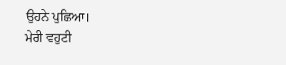ਉਹਨੇ ਪੁਛਿਆ।
ਮੇਰੀ ਵਹੁਟੀ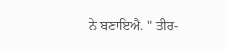ਨੇ ਬਣਾਇਐ. " ਤੀਰ-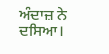ਅੰਦਾਜ਼ ਨੇ ਦਸਿਆ।